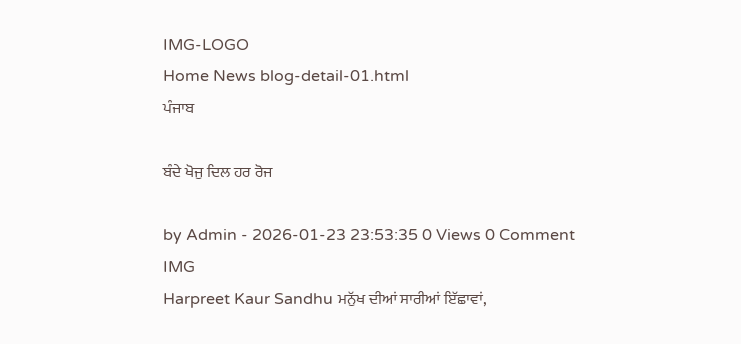IMG-LOGO
Home News blog-detail-01.html
ਪੰਜਾਬ

ਬੰਦੇ ਖੋਜੁ ਦਿਲ ਹਰ ਰੋਜ

by Admin - 2026-01-23 23:53:35 0 Views 0 Comment
IMG
Harpreet Kaur Sandhu ਮਨੁੱਖ ਦੀਆਂ ਸਾਰੀਆਂ ਇੱਛਾਵਾਂ,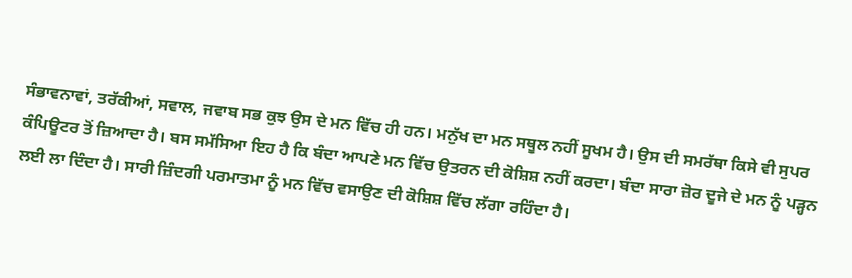ਸੰਭਾਵਨਾਵਾਂ, ਤਰੱਕੀਆਂ, ਸਵਾਲ, ਜਵਾਬ ਸਭ ਕੁਝ ਉਸ ਦੇ ਮਨ ਵਿੱਚ ਹੀ ਹਨ। ਮਨੁੱਖ ਦਾ ਮਨ ਸਥੂਲ ਨਹੀਂ ਸੂਖਮ ਹੈ। ਉਸ ਦੀ ਸਮਰੱਥਾ ਕਿਸੇ ਵੀ ਸੁਪਰ ਕੰਪਿਊਟਰ ਤੋਂ ਜ਼ਿਆਦਾ ਹੈ। ਬਸ ਸਮੱਸਿਆ ਇਹ ਹੈ ਕਿ ਬੰਦਾ ਆਪਣੇ ਮਨ ਵਿੱਚ ਉਤਰਨ ਦੀ ਕੋਸ਼ਿਸ਼ ਨਹੀਂ ਕਰਦਾ। ਬੰਦਾ ਸਾਰਾ ਜ਼ੋਰ ਦੂਜੇ ਦੇ ਮਨ ਨੂੰ ਪੜ੍ਹਨ ਲਈ ਲਾ ਦਿੰਦਾ ਹੈ। ਸਾਰੀ ਜ਼ਿੰਦਗੀ ਪਰਮਾਤਮਾ ਨੂੰ ਮਨ ਵਿੱਚ ਵਸਾਉਣ ਦੀ ਕੋਸ਼ਿਸ਼ ਵਿੱਚ ਲੱਗਾ ਰਹਿੰਦਾ ਹੈ।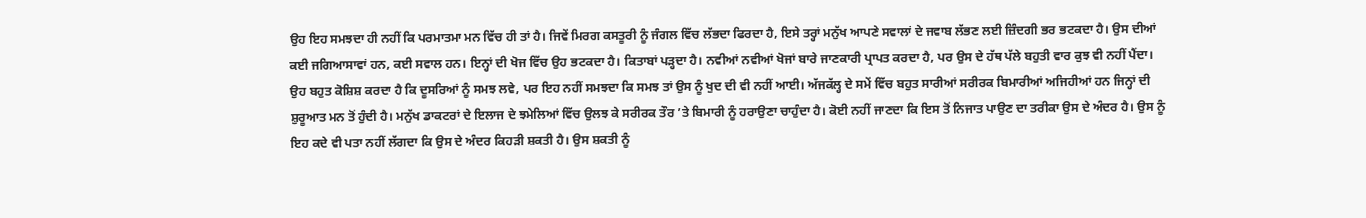ਉਹ ਇਹ ਸਮਝਦਾ ਹੀ ਨਹੀਂ ਕਿ ਪਰਮਾਤਮਾ ਮਨ ਵਿੱਚ ਹੀ ਤਾਂ ਹੈ। ਜਿਵੇਂ ਮਿਰਗ ਕਸਤੂਰੀ ਨੂੰ ਜੰਗਲ ਵਿੱਚ ਲੱਭਦਾ ਫਿਰਦਾ ਹੈ, ਇਸੇ ਤਰ੍ਹਾਂ ਮਨੁੱਖ ਆਪਣੇ ਸਵਾਲਾਂ ਦੇ ਜਵਾਬ ਲੱਭਣ ਲਈ ਜ਼ਿੰਦਗੀ ਭਰ ਭਟਕਦਾ ਹੈ। ਉਸ ਦੀਆਂ ਕਈ ਜਗਿਆਸਾਵਾਂ ਹਨ, ਕਈ ਸਵਾਲ ਹਨ। ਇਨ੍ਹਾਂ ਦੀ ਖੋਜ ਵਿੱਚ ਉਹ ਭਟਕਦਾ ਹੈ। ਕਿਤਾਬਾਂ ਪੜ੍ਹਦਾ ਹੈ। ਨਵੀਆਂ ਨਵੀਆਂ ਖੋਜਾਂ ਬਾਰੇ ਜਾਣਕਾਰੀ ਪ੍ਰਾਪਤ ਕਰਦਾ ਹੈ, ਪਰ ਉਸ ਦੇ ਹੱਥ ਪੱਲੇ ਬਹੁਤੀ ਵਾਰ ਕੁਝ ਵੀ ਨਹੀਂ ਪੈਂਦਾ। ਉਹ ਬਹੁਤ ਕੋਸ਼ਿਸ਼ ਕਰਦਾ ਹੈ ਕਿ ਦੂਸਰਿਆਂ ਨੂੰ ਸਮਝ ਲਵੇ, ਪਰ ਇਹ ਨਹੀਂ ਸਮਝਦਾ ਕਿ ਸਮਝ ਤਾਂ ਉਸ ਨੂੰ ਖੁਦ ਦੀ ਵੀ ਨਹੀਂ ਆਈ। ਅੱਜਕੱਲ੍ਹ ਦੇ ਸਮੇਂ ਵਿੱਚ ਬਹੁਤ ਸਾਰੀਆਂ ਸਰੀਰਕ ਬਿਮਾਰੀਆਂ ਅਜਿਹੀਆਂ ਹਨ ਜਿਨ੍ਹਾਂ ਦੀ ਸ਼ੁਰੂਆਤ ਮਨ ਤੋਂ ਹੁੰਦੀ ਹੈ। ਮਨੁੱਖ ਡਾਕਟਰਾਂ ਦੇ ਇਲਾਜ ਦੇ ਝਮੇਲਿਆਂ ਵਿੱਚ ਉਲਝ ਕੇ ਸਰੀਰਕ ਤੌਰ ’ਤੇ ਬਿਮਾਰੀ ਨੂੰ ਹਰਾਉਣਾ ਚਾਹੁੰਦਾ ਹੈ। ਕੋਈ ਨਹੀਂ ਜਾਣਦਾ ਕਿ ਇਸ ਤੋਂ ਨਿਜਾਤ ਪਾਉਣ ਦਾ ਤਰੀਕਾ ਉਸ ਦੇ ਅੰਦਰ ਹੈ। ਉਸ ਨੂੰ ਇਹ ਕਦੇ ਵੀ ਪਤਾ ਨਹੀਂ ਲੱਗਦਾ ਕਿ ਉਸ ਦੇ ਅੰਦਰ ਕਿਹੜੀ ਸ਼ਕਤੀ ਹੈ। ਉਸ ਸ਼ਕਤੀ ਨੂੰ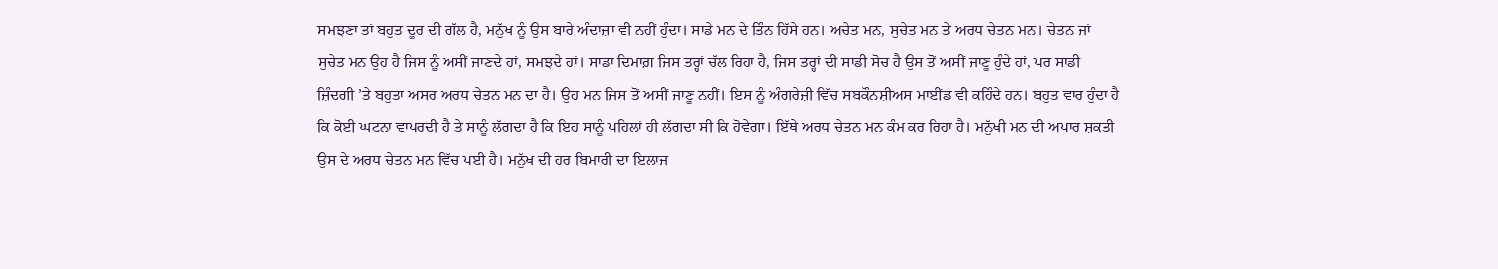ਸਮਝਣਾ ਤਾਂ ਬਹੁਤ ਦੂਰ ਦੀ ਗੱਲ ਹੈ, ਮਨੁੱਖ ਨੂੰ ਉਸ ਬਾਰੇ ਅੰਦਾਜ਼ਾ ਵੀ ਨਹੀਂ ਹੁੰਦਾ। ਸਾਡੇ ਮਨ ਦੇ ਤਿੰਨ ਹਿੱਸੇ ਹਨ। ਅਚੇਤ ਮਨ, ਸੁਚੇਤ ਮਨ ਤੇ ਅਰਧ ਚੇਤਨ ਮਨ। ਚੇਤਨ ਜਾਂ ਸੁਚੇਤ ਮਨ ਉਹ ਹੈ ਜਿਸ ਨੂੰ ਅਸੀਂ ਜਾਣਦੇ ਹਾਂ, ਸਮਝਦੇ ਹਾਂ। ਸਾਡਾ ਦਿਮਾਗ਼ ਜਿਸ ਤਰ੍ਹਾਂ ਚੱਲ ਰਿਹਾ ਹੈ, ਜਿਸ ਤਰ੍ਹਾਂ ਦੀ ਸਾਡੀ ਸੋਚ ਹੈ ਉਸ ਤੋਂ ਅਸੀਂ ਜਾਣੂ ਹੁੰਦੇ ਹਾਂ, ਪਰ ਸਾਡੀ ਜ਼ਿੰਦਗੀ ’ਤੇ ਬਹੁਤਾ ਅਸਰ ਅਰਧ ਚੇਤਨ ਮਨ ਦਾ ਹੈ। ਉਹ ਮਨ ਜਿਸ ਤੋਂ ਅਸੀਂ ਜਾਣੂ ਨਹੀਂ। ਇਸ ਨੂੰ ਅੰਗਰੇਜ਼ੀ ਵਿੱਚ ਸਬਕੌਨਸ਼ੀਅਸ ਮਾਈਂਡ ਵੀ ਕਹਿੰਦੇ ਹਨ। ਬਹੁਤ ਵਾਰ ਹੁੰਦਾ ਹੈ ਕਿ ਕੋਈ ਘਟਨਾ ਵਾਪਰਦੀ ਹੈ ਤੇ ਸਾਨੂੰ ਲੱਗਦਾ ਹੈ ਕਿ ਇਹ ਸਾਨੂੰ ਪਹਿਲਾਂ ਹੀ ਲੱਗਦਾ ਸੀ ਕਿ ਹੋਵੇਗਾ। ਇੱਥੇ ਅਰਧ ਚੇਤਨ ਮਨ ਕੰਮ ਕਰ ਰਿਹਾ ਹੈ। ਮਨੁੱਖੀ ਮਨ ਦੀ ਅਪਾਰ ਸ਼ਕਤੀ ਉਸ ਦੇ ਅਰਧ ਚੇਤਨ ਮਨ ਵਿੱਚ ਪਈ ਹੈ। ਮਨੁੱਖ ਦੀ ਹਰ ਬਿਮਾਰੀ ਦਾ ਇਲਾਜ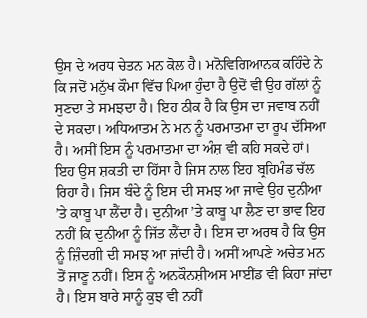ਉਸ ਦੇ ਅਰਧ ਚੇਤਨ ਮਨ ਕੋਲ ਹੈ। ਮਨੋਵਿਗਿਆਨਕ ਕਹਿੰਦੇ ਨੇ ਕਿ ਜਦੋਂ ਮਨੁੱਖ ਕੌਮਾ ਵਿੱਚ ਪਿਆ ਹੁੰਦਾ ਹੈ ਉਦੋਂ ਵੀ ਉਹ ਗੱਲਾਂ ਨੂੰ ਸੁਣਦਾ ਤੇ ਸਮਝਦਾ ਹੈ। ਇਹ ਠੀਕ ਹੈ ਕਿ ਉਸ ਦਾ ਜਵਾਬ ਨਹੀਂ ਦੇ ਸਕਦਾ। ਅਧਿਆਤਮ ਨੇ ਮਨ ਨੂੰ ਪਰਮਾਤਮਾ ਦਾ ਰੂਪ ਦੱਸਿਆ ਹੈ। ਅਸੀਂ ਇਸ ਨੂੰ ਪਰਮਾਤਮਾ ਦਾ ਅੰਸ਼ ਵੀ ਕਹਿ ਸਕਦੇ ਹਾਂ। ਇਹ ਉਸ ਸ਼ਕਤੀ ਦਾ ਹਿੱਸਾ ਹੈ ਜਿਸ ਨਾਲ ਇਹ ਬ੍ਰਹਿਮੰਡ ਚੱਲ ਰਿਹਾ ਹੈ। ਜਿਸ ਬੰਦੇ ਨੂੰ ਇਸ ਦੀ ਸਮਝ ਆ ਜਾਵੇ ਉਹ ਦੁਨੀਆ ’ਤੇ ਕਾਬੂ ਪਾ ਲੈਂਦਾ ਹੈ। ਦੁਨੀਆ ’ਤੇ ਕਾਬੂ ਪਾ ਲੈਣ ਦਾ ਭਾਵ ਇਹ ਨਹੀਂ ਕਿ ਦੁਨੀਆ ਨੂੰ ਜਿੱਤ ਲੈਂਦਾ ਹੈ। ਇਸ ਦਾ ਅਰਥ ਹੈ ਕਿ ਉਸ ਨੂੰ ਜ਼ਿੰਦਗੀ ਦੀ ਸਮਝ ਆ ਜਾਂਦੀ ਹੈ। ਅਸੀਂ ਆਪਣੇ ਅਚੇਤ ਮਨ ਤੋਂ ਜਾਣੂ ਨਹੀਂ। ਇਸ ਨੂੰ ਅਨਕੌਨਸ਼ੀਅਸ ਮਾਈਂਡ ਵੀ ਕਿਹਾ ਜਾਂਦਾ ਹੈ। ਇਸ ਬਾਰੇ ਸਾਨੂੰ ਕੁਝ ਵੀ ਨਹੀਂ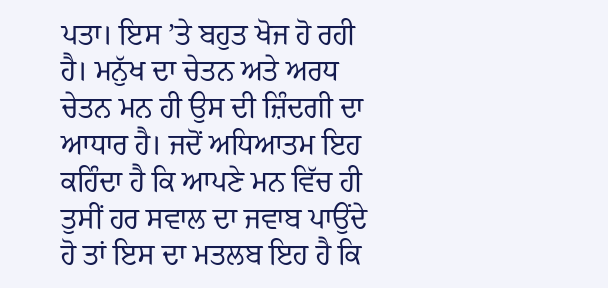ਪਤਾ। ਇਸ ’ਤੇ ਬਹੁਤ ਖੋਜ ਹੋ ਰਹੀ ਹੈ। ਮਨੁੱਖ ਦਾ ਚੇਤਨ ਅਤੇ ਅਰਧ ਚੇਤਨ ਮਨ ਹੀ ਉਸ ਦੀ ਜ਼ਿੰਦਗੀ ਦਾ ਆਧਾਰ ਹੈ। ਜਦੋਂ ਅਧਿਆਤਮ ਇਹ ਕਹਿੰਦਾ ਹੈ ਕਿ ਆਪਣੇ ਮਨ ਵਿੱਚ ਹੀ ਤੁਸੀਂ ਹਰ ਸਵਾਲ ਦਾ ਜਵਾਬ ਪਾਉਂਦੇ ਹੋ ਤਾਂ ਇਸ ਦਾ ਮਤਲਬ ਇਹ ਹੈ ਕਿ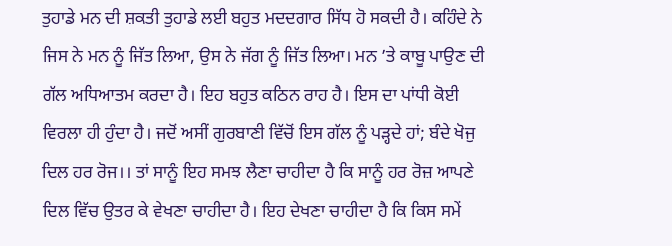ਤੁਹਾਡੇ ਮਨ ਦੀ ਸ਼ਕਤੀ ਤੁਹਾਡੇ ਲਈ ਬਹੁਤ ਮਦਦਗਾਰ ਸਿੱਧ ਹੋ ਸਕਦੀ ਹੈ। ਕਹਿੰਦੇ ਨੇ ਜਿਸ ਨੇ ਮਨ ਨੂੰ ਜਿੱਤ ਲਿਆ, ਉਸ ਨੇ ਜੱਗ ਨੂੰ ਜਿੱਤ ਲਿਆ। ਮਨ ’ਤੇ ਕਾਬੂ ਪਾਉਣ ਦੀ ਗੱਲ ਅਧਿਆਤਮ ਕਰਦਾ ਹੈ। ਇਹ ਬਹੁਤ ਕਠਿਨ ਰਾਹ ਹੈ। ਇਸ ਦਾ ਪਾਂਧੀ ਕੋਈ ਵਿਰਲਾ ਹੀ ਹੁੰਦਾ ਹੈ। ਜਦੋਂ ਅਸੀਂ ਗੁਰਬਾਣੀ ਵਿੱਚੋਂ ਇਸ ਗੱਲ ਨੂੰ ਪੜ੍ਹਦੇ ਹਾਂ; ਬੰਦੇ ਖੋਜੁ ਦਿਲ ਹਰ ਰੋਜ।। ਤਾਂ ਸਾਨੂੰ ਇਹ ਸਮਝ ਲੈਣਾ ਚਾਹੀਦਾ ਹੈ ਕਿ ਸਾਨੂੰ ਹਰ ਰੋਜ਼ ਆਪਣੇ ਦਿਲ ਵਿੱਚ ਉਤਰ ਕੇ ਵੇਖਣਾ ਚਾਹੀਦਾ ਹੈ। ਇਹ ਦੇਖਣਾ ਚਾਹੀਦਾ ਹੈ ਕਿ ਕਿਸ ਸਮੇਂ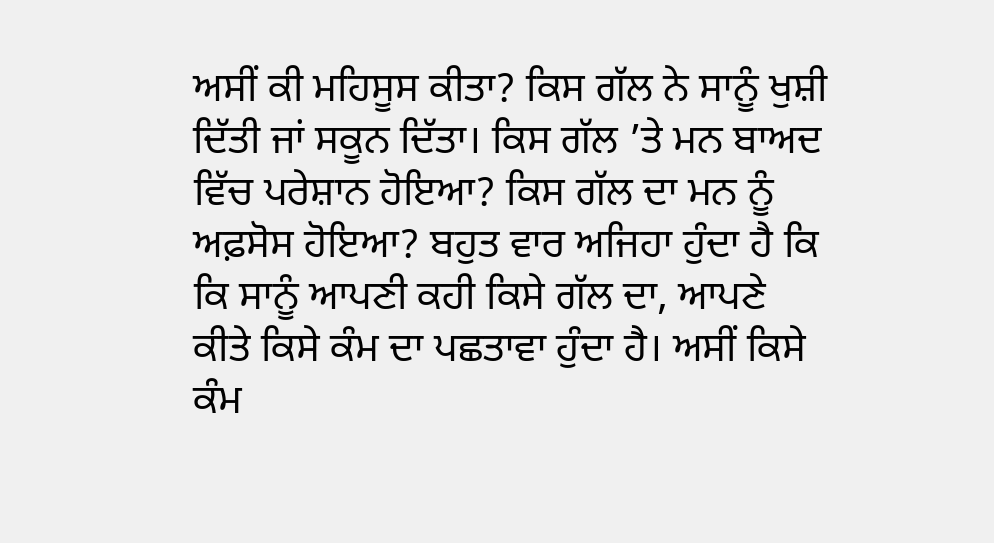ਅਸੀਂ ਕੀ ਮਹਿਸੂਸ ਕੀਤਾ? ਕਿਸ ਗੱਲ ਨੇ ਸਾਨੂੰ ਖੁਸ਼ੀ ਦਿੱਤੀ ਜਾਂ ਸਕੂਨ ਦਿੱਤਾ। ਕਿਸ ਗੱਲ ’ਤੇ ਮਨ ਬਾਅਦ ਵਿੱਚ ਪਰੇਸ਼ਾਨ ਹੋਇਆ? ਕਿਸ ਗੱਲ ਦਾ ਮਨ ਨੂੰ ਅਫ਼ਸੋਸ ਹੋਇਆ? ਬਹੁਤ ਵਾਰ ਅਜਿਹਾ ਹੁੰਦਾ ਹੈ ਕਿ ਕਿ ਸਾਨੂੰ ਆਪਣੀ ਕਹੀ ਕਿਸੇ ਗੱਲ ਦਾ, ਆਪਣੇ ਕੀਤੇ ਕਿਸੇ ਕੰਮ ਦਾ ਪਛਤਾਵਾ ਹੁੰਦਾ ਹੈ। ਅਸੀਂ ਕਿਸੇ ਕੰਮ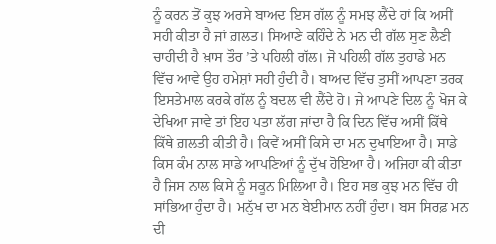ਨੂੰ ਕਰਨ ਤੋਂ ਕੁਝ ਅਰਸੇ ਬਾਅਦ ਇਸ ਗੱਲ ਨੂੰ ਸਮਝ ਲੈਂਦੇ ਹਾਂ ਕਿ ਅਸੀਂ ਸਹੀ ਕੀਤਾ ਹੈ ਜਾਂ ਗ਼ਲਤ। ਸਿਆਣੇ ਕਹਿੰਦੇ ਨੇ ਮਨ ਦੀ ਗੱਲ ਸੁਣ ਲੈਣੀ ਚਾਹੀਦੀ ਹੈ ਖ਼ਾਸ ਤੌਰ ’ਤੇ ਪਹਿਲੀ ਗੱਲ। ਜੋ ਪਹਿਲੀ ਗੱਲ ਤੁਹਾਡੇ ਮਨ ਵਿੱਚ ਆਵੇ ਉਹ ਹਮੇਸ਼ਾਂ ਸਹੀ ਹੁੰਦੀ ਹੈ। ਬਾਅਦ ਵਿੱਚ ਤੁਸੀਂ ਆਪਣਾ ਤਰਕ ਇਸਤੇਮਾਲ ਕਰਕੇ ਗੱਲ ਨੂੰ ਬਦਲ ਵੀ ਲੈਂਦੇ ਹੋ। ਜੇ ਆਪਣੇ ਦਿਲ ਨੂੰ ਖੋਜ ਕੇ ਦੇਖਿਆ ਜਾਵੇ ਤਾਂ ਇਹ ਪਤਾ ਲੱਗ ਜਾਂਦਾ ਹੈ ਕਿ ਦਿਨ ਵਿੱਚ ਅਸੀਂ ਕਿੱਥੇ ਕਿੱਥੇ ਗ਼ਲਤੀ ਕੀਤੀ ਹੈ। ਕਿਵੇਂ ਅਸੀਂ ਕਿਸੇ ਦਾ ਮਨ ਦੁਖਾਇਆ ਹੈ। ਸਾਡੇ ਕਿਸ ਕੰਮ ਨਾਲ ਸਾਡੇ ਆਪਣਿਆਂ ਨੂੰ ਦੁੱਖ ਹੋਇਆ ਹੈ। ਅਜਿਹਾ ਕੀ ਕੀਤਾ ਹੈ ਜਿਸ ਨਾਲ ਕਿਸੇ ਨੂੰ ਸਕੂਨ ਮਿਲਿਆ ਹੈ। ਇਹ ਸਭ ਕੁਝ ਮਨ ਵਿੱਚ ਹੀ ਸਾਂਭਿਆ ਹੁੰਦਾ ਹੈ। ਮਨੁੱਖ ਦਾ ਮਨ ਬੇਈਮਾਨ ਨਹੀਂ ਹੁੰਦਾ। ਬਸ ਸਿਰਫ਼ ਮਨ ਦੀ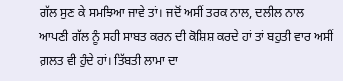ਗੱਲ ਸੁਣ ਕੇ ਸਮਝਿਆ ਜਾਵੇ ਤਾਂ। ਜਦੋਂ ਅਸੀਂ ਤਰਕ ਨਾਲ, ਦਲੀਲ ਨਾਲ ਆਪਣੀ ਗੱਲ ਨੂੰ ਸਹੀ ਸਾਬਤ ਕਰਨ ਦੀ ਕੋਸ਼ਿਸ਼ ਕਰਦੇ ਹਾਂ ਤਾਂ ਬਹੁਤੀ ਵਾਰ ਅਸੀਂ ਗ਼ਲਤ ਵੀ ਹੁੰਦੇ ਹਾਂ। ਤਿੱਬਤੀ ਲਾਮਾ ਦਾ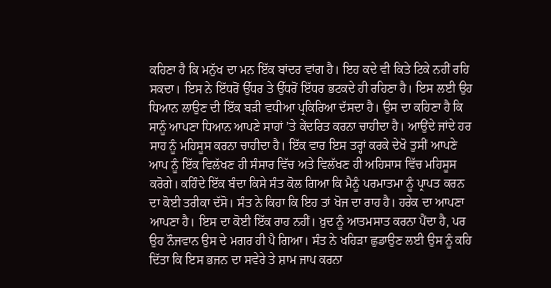ਕਹਿਣਾ ਹੈ ਕਿ ਮਨੁੱਖ ਦਾ ਮਨ ਇੱਕ ਬਾਂਦਰ ਵਾਂਗ ਹੈ। ਇਹ ਕਦੇ ਵੀ ਕਿਤੇ ਟਿਕੇ ਨਹੀਂ ਰਹਿ ਸਕਦਾ। ਇਸ ਨੇ ਇੱਧਰੋਂ ਉੱਧਰ ਤੇ ਉੱਧਰੋਂ ਇੱਧਰ ਭਟਕਦੇ ਹੀ ਰਹਿਣਾ ਹੈ। ਇਸ ਲਈ ਉਹ ਧਿਆਨ ਲਾਉਣ ਦੀ ਇੱਕ ਬੜੀ ਵਧੀਆ ਪ੍ਰਕਿਰਿਆ ਦੱਸਦਾ ਹੈ। ਉਸ ਦਾ ਕਹਿਣਾ ਹੈ ਕਿ ਸਾਨੂੰ ਆਪਣਾ ਧਿਆਨ ਆਪਣੇ ਸਾਹਾਂ ’ਤੇ ਕੇਂਦਰਿਤ ਕਰਨਾ ਚਾਹੀਦਾ ਹੈ। ਆਉਂਦੇ ਜਾਂਦੇ ਹਰ ਸਾਹ ਨੂੰ ਮਹਿਸੂਸ ਕਰਨਾ ਚਾਹੀਦਾ ਹੈ। ਇੱਕ ਵਾਰ ਇਸ ਤਰ੍ਹਾਂ ਕਰਕੇ ਦੇਖੋ ਤੁਸੀਂ ਆਪਣੇ ਆਪ ਨੂੰ ਇੱਕ ਵਿਲੱਖਣ ਹੀ ਸੰਸਾਰ ਵਿੱਚ ਅਤੇ ਵਿਲੱਖਣ ਹੀ ਅਹਿਸਾਸ ਵਿੱਚ ਮਹਿਸੂਸ ਕਰੋਗੇ। ਕਹਿੰਦੇ ਇੱਕ ਬੰਦਾ ਕਿਸੇ ਸੰਤ ਕੋਲ ਗਿਆ ਕਿ ਮੈਨੂੰ ਪਰਮਾਤਮਾ ਨੂੰ ਪ੍ਰਾਪਤ ਕਰਨ ਦਾ ਕੋਈ ਤਰੀਕਾ ਦੱਸੋ। ਸੰਤ ਨੇ ਕਿਹਾ ਕਿ ਇਹ ਤਾਂ ਖੋਜ ਦਾ ਰਾਹ ਹੈ। ਹਰੇਕ ਦਾ ਆਪਣਾ ਆਪਣਾ ਹੈ। ਇਸ ਦਾ ਕੋਈ ਇੱਕ ਰਾਹ ਨਹੀਂ। ਖ਼ੁਦ ਨੂੰ ਆਤਮਸਾਤ ਕਰਨਾ ਪੈਂਦਾ ਹੈ, ਪਰ ਉਹ ਨੌਜਵਾਨ ਉਸ ਦੇ ਮਗਰ ਹੀ ਪੈ ਗਿਆ। ਸੰਤ ਨੇ ਖਹਿੜਾ ਛੁਡਾਉਣ ਲਈ ਉਸ ਨੂੰ ਕਹਿ ਦਿੱਤਾ ਕਿ ਇਸ ਭਜਨ ਦਾ ਸਵੇਰੇ ਤੇ ਸ਼ਾਮ ਜਾਪ ਕਰਨਾ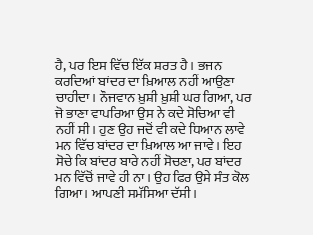ਹੈ, ਪਰ ਇਸ ਵਿੱਚ ਇੱਕ ਸ਼ਰਤ ਹੈ। ਭਜਨ ਕਰਦਿਆਂ ਬਾਂਦਰ ਦਾ ਖ਼ਿਆਲ ਨਹੀਂ ਆਉਣਾ ਚਾਹੀਦਾ। ਨੌਜਵਾਨ ਖ਼ੁਸ਼ੀ ਖ਼ੁਸ਼ੀ ਘਰ ਗਿਆ, ਪਰ ਜੋ ਭਾਣਾ ਵਾਪਰਿਆ ਉਸ ਨੇ ਕਦੇ ਸੋਚਿਆ ਵੀ ਨਹੀਂ ਸੀ। ਹੁਣ ਉਹ ਜਦੋਂ ਵੀ ਕਦੇ ਧਿਆਨ ਲਾਵੇ ਮਨ ਵਿੱਚ ਬਾਂਦਰ ਦਾ ਖ਼ਿਆਲ ਆ ਜਾਵੇ। ਇਹ ਸੋਚੇ ਕਿ ਬਾਂਦਰ ਬਾਰੇ ਨਹੀਂ ਸੋਚਣਾ, ਪਰ ਬਾਂਦਰ ਮਨ ਵਿੱਚੋਂ ਜਾਵੇ ਹੀ ਨਾ। ਉਹ ਫਿਰ ਉਸੇ ਸੰਤ ਕੋਲ ਗਿਆ। ਆਪਣੀ ਸਮੱਸਿਆ ਦੱਸੀ।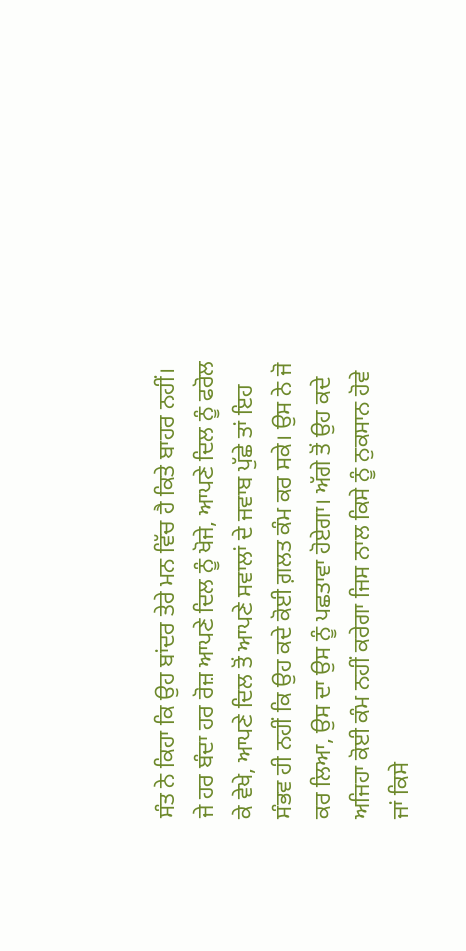ਸੰਤ ਨੇ ਕਿਹਾ ਕਿ ਉਹ ਬਾਂਦਰ ਤੇਰੇ ਮਨ ਵਿੱਚ ਹੈ ਕਿਤੇ ਬਾਹਰ ਨਹੀਂ। ਜੇ ਹਰ ਬੰਦਾ ਹਰ ਰੋਜ਼ ਆਪਣੇ ਦਿਲ ਨੂੰ ਖੋਜੇ, ਆਪਣੇ ਦਿਲ ਨੂੰ ਫਰੋਲ ਕੇ ਵੇਖੇ, ਆਪਣੇ ਦਿਲ ਤੋਂ ਆਪਣੇ ਸਵਾਲਾਂ ਦੇ ਜਵਾਬ ਪੁੱਛੇ ਤਾਂ ਇਹ ਸੰਭਵ ਹੀ ਨਹੀਂ ਕਿ ਉਹ ਕਦੇ ਕੋਈ ਗ਼ਲਤ ਕੰਮ ਕਰ ਸਕੇ। ਉਸ ਨੇ ਜੋ ਕਰ ਲਿਆ, ਉਸ ਦਾ ਉਸ ਨੂੰ ਪਛਤਾਵਾ ਹੋਏਗਾ। ਅੱਗੇ ਤੋਂ ਉਹ ਕਦੇ ਅਜਿਹਾ ਕੋਈ ਕੰਮ ਨਹੀਂ ਕਰੇਗਾ ਜਿਸ ਨਾਲ ਕਿਸੇ ਨੂੰ ਨੁਕਸਾਨ ਹੋਵੇ ਜਾਂ ਕਿਸੇ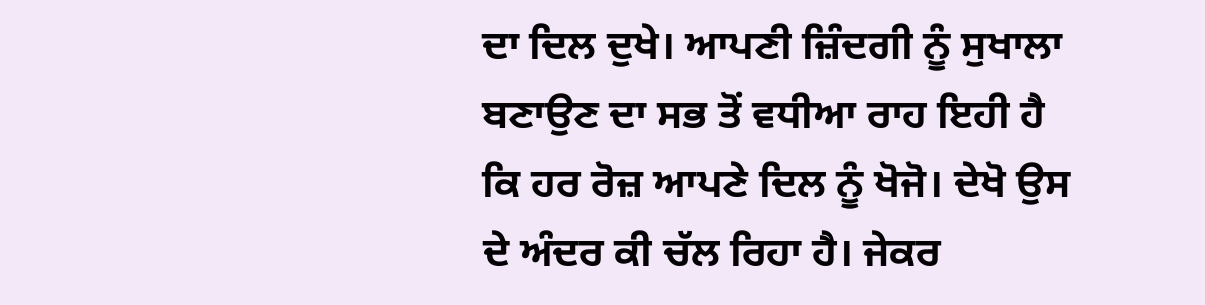ਦਾ ਦਿਲ ਦੁਖੇ। ਆਪਣੀ ਜ਼ਿੰਦਗੀ ਨੂੰ ਸੁਖਾਲਾ ਬਣਾਉਣ ਦਾ ਸਭ ਤੋਂ ਵਧੀਆ ਰਾਹ ਇਹੀ ਹੈ ਕਿ ਹਰ ਰੋਜ਼ ਆਪਣੇ ਦਿਲ ਨੂੰ ਖੋਜੋ। ਦੇਖੋ ਉਸ ਦੇ ਅੰਦਰ ਕੀ ਚੱਲ ਰਿਹਾ ਹੈ। ਜੇਕਰ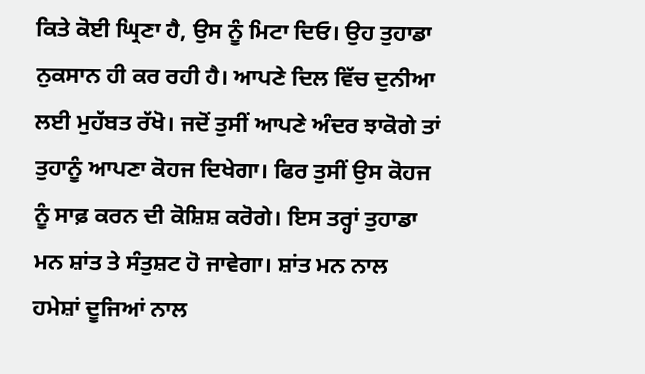ਕਿਤੇ ਕੋਈ ਘ੍ਰਿਣਾ ਹੈ, ਉਸ ਨੂੰ ਮਿਟਾ ਦਿਓ। ਉਹ ਤੁਹਾਡਾ ਨੁਕਸਾਨ ਹੀ ਕਰ ਰਹੀ ਹੈ। ਆਪਣੇ ਦਿਲ ਵਿੱਚ ਦੁਨੀਆ ਲਈ ਮੁਹੱਬਤ ਰੱਖੋ। ਜਦੋਂ ਤੁਸੀਂ ਆਪਣੇ ਅੰਦਰ ਝਾਕੋਗੇ ਤਾਂ ਤੁਹਾਨੂੰ ਆਪਣਾ ਕੋਹਜ ਦਿਖੇਗਾ। ਫਿਰ ਤੁਸੀਂ ਉਸ ਕੋਹਜ ਨੂੰ ਸਾਫ਼ ਕਰਨ ਦੀ ਕੋਸ਼ਿਸ਼ ਕਰੋਗੇ। ਇਸ ਤਰ੍ਹਾਂ ਤੁਹਾਡਾ ਮਨ ਸ਼ਾਂਤ ਤੇ ਸੰਤੁਸ਼ਟ ਹੋ ਜਾਵੇਗਾ। ਸ਼ਾਂਤ ਮਨ ਨਾਲ ਹਮੇਸ਼ਾਂ ਦੂਜਿਆਂ ਨਾਲ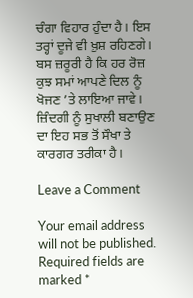ਚੰਗਾ ਵਿਹਾਰ ਹੁੰਦਾ ਹੈ। ਇਸ ਤਰ੍ਹਾਂ ਦੂਜੇ ਵੀ ਖ਼ੁਸ਼ ਰਹਿਣਗੇ। ਬਸ ਜ਼ਰੂਰੀ ਹੈ ਕਿ ਹਰ ਰੋਜ਼ ਕੁਝ ਸਮਾਂ ਆਪਣੇ ਦਿਲ ਨੂੰ ਖੋਜਣ ’ਤੇ ਲਾਇਆ ਜਾਵੇ। ਜ਼ਿੰਦਗੀ ਨੂੰ ਸੁਖਾਲੀ ਬਣਾਉਣ ਦਾ ਇਹ ਸਭ ਤੋਂ ਸੌਖਾ ਤੇ ਕਾਰਗਰ ਤਰੀਕਾ ਹੈ।

Leave a Comment

Your email address will not be published. Required fields are marked *